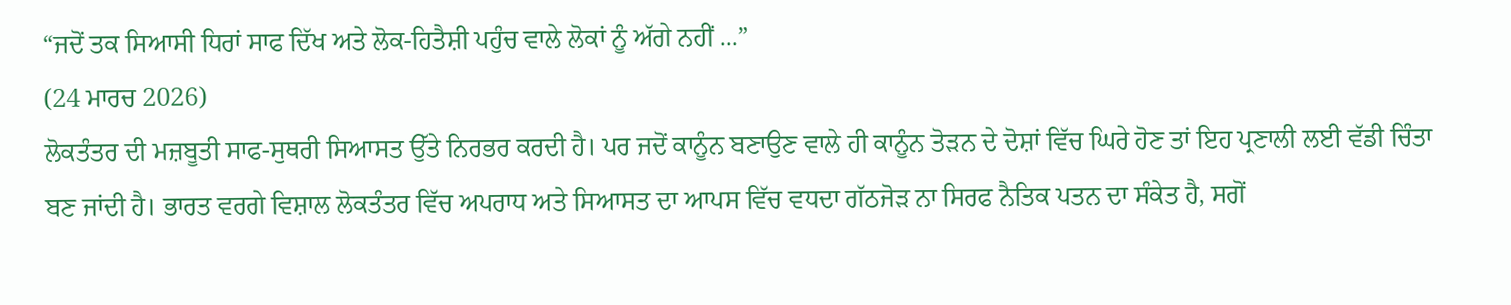“ਜਦੋਂ ਤਕ ਸਿਆਸੀ ਧਿਰਾਂ ਸਾਫ ਦਿੱਖ ਅਤੇ ਲੋਕ-ਹਿਤੈਸ਼ੀ ਪਹੁੰਚ ਵਾਲੇ ਲੋਕਾਂ ਨੂੰ ਅੱਗੇ ਨਹੀਂ ...”
(24 ਮਾਰਚ 2026)
ਲੋਕਤੰਤਰ ਦੀ ਮਜ਼ਬੂਤੀ ਸਾਫ-ਸੁਥਰੀ ਸਿਆਸਤ ਉੱਤੇ ਨਿਰਭਰ ਕਰਦੀ ਹੈ। ਪਰ ਜਦੋਂ ਕਾਨੂੰਨ ਬਣਾਉਣ ਵਾਲੇ ਹੀ ਕਾਨੂੰਨ ਤੋੜਨ ਦੇ ਦੋਸ਼ਾਂ ਵਿੱਚ ਘਿਰੇ ਹੋਣ ਤਾਂ ਇਹ ਪ੍ਰਣਾਲੀ ਲਈ ਵੱਡੀ ਚਿੰਤਾ ਬਣ ਜਾਂਦੀ ਹੈ। ਭਾਰਤ ਵਰਗੇ ਵਿਸ਼ਾਲ ਲੋਕਤੰਤਰ ਵਿੱਚ ਅਪਰਾਧ ਅਤੇ ਸਿਆਸਤ ਦਾ ਆਪਸ ਵਿੱਚ ਵਧਦਾ ਗੱਠਜੋੜ ਨਾ ਸਿਰਫ ਨੈਤਿਕ ਪਤਨ ਦਾ ਸੰਕੇਤ ਹੈ, ਸਗੋਂ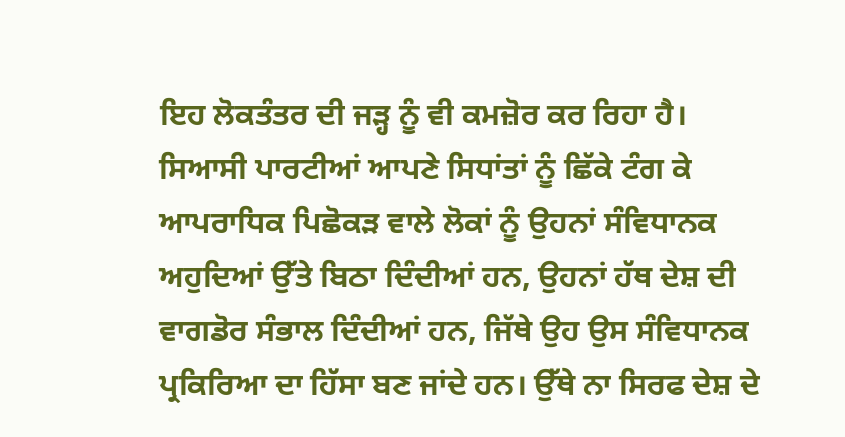ਇਹ ਲੋਕਤੰਤਰ ਦੀ ਜੜ੍ਹ ਨੂੰ ਵੀ ਕਮਜ਼ੋਰ ਕਰ ਰਿਹਾ ਹੈ।
ਸਿਆਸੀ ਪਾਰਟੀਆਂ ਆਪਣੇ ਸਿਧਾਂਤਾਂ ਨੂੰ ਛਿੱਕੇ ਟੰਗ ਕੇ ਆਪਰਾਧਿਕ ਪਿਛੋਕੜ ਵਾਲੇ ਲੋਕਾਂ ਨੂੰ ਉਹਨਾਂ ਸੰਵਿਧਾਨਕ ਅਹੁਦਿਆਂ ਉੱਤੇ ਬਿਠਾ ਦਿੰਦੀਆਂ ਹਨ, ਉਹਨਾਂ ਹੱਥ ਦੇਸ਼ ਦੀ ਵਾਗਡੋਰ ਸੰਭਾਲ ਦਿੰਦੀਆਂ ਹਨ, ਜਿੱਥੇ ਉਹ ਉਸ ਸੰਵਿਧਾਨਕ ਪ੍ਰਕਿਰਿਆ ਦਾ ਹਿੱਸਾ ਬਣ ਜਾਂਦੇ ਹਨ। ਉੱਥੇ ਨਾ ਸਿਰਫ ਦੇਸ਼ ਦੇ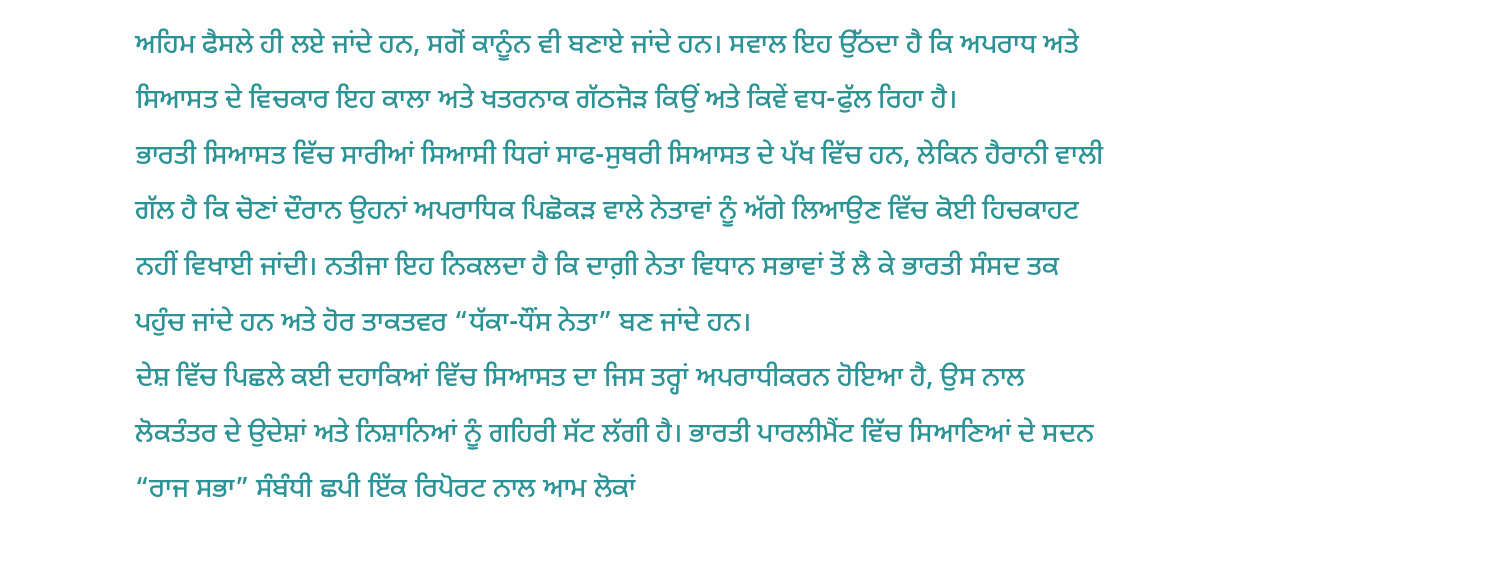ਅਹਿਮ ਫੈਸਲੇ ਹੀ ਲਏ ਜਾਂਦੇ ਹਨ, ਸਗੋਂ ਕਾਨੂੰਨ ਵੀ ਬਣਾਏ ਜਾਂਦੇ ਹਨ। ਸਵਾਲ ਇਹ ਉੱਠਦਾ ਹੈ ਕਿ ਅਪਰਾਧ ਅਤੇ ਸਿਆਸਤ ਦੇ ਵਿਚਕਾਰ ਇਹ ਕਾਲਾ ਅਤੇ ਖਤਰਨਾਕ ਗੱਠਜੋੜ ਕਿਉਂ ਅਤੇ ਕਿਵੇਂ ਵਧ-ਫੁੱਲ ਰਿਹਾ ਹੈ।
ਭਾਰਤੀ ਸਿਆਸਤ ਵਿੱਚ ਸਾਰੀਆਂ ਸਿਆਸੀ ਧਿਰਾਂ ਸਾਫ-ਸੁਥਰੀ ਸਿਆਸਤ ਦੇ ਪੱਖ ਵਿੱਚ ਹਨ, ਲੇਕਿਨ ਹੈਰਾਨੀ ਵਾਲੀ ਗੱਲ ਹੈ ਕਿ ਚੋਣਾਂ ਦੌਰਾਨ ਉਹਨਾਂ ਅਪਰਾਧਿਕ ਪਿਛੋਕੜ ਵਾਲੇ ਨੇਤਾਵਾਂ ਨੂੰ ਅੱਗੇ ਲਿਆਉਣ ਵਿੱਚ ਕੋਈ ਹਿਚਕਾਹਟ ਨਹੀਂ ਵਿਖਾਈ ਜਾਂਦੀ। ਨਤੀਜਾ ਇਹ ਨਿਕਲਦਾ ਹੈ ਕਿ ਦਾਗ਼ੀ ਨੇਤਾ ਵਿਧਾਨ ਸਭਾਵਾਂ ਤੋਂ ਲੈ ਕੇ ਭਾਰਤੀ ਸੰਸਦ ਤਕ ਪਹੁੰਚ ਜਾਂਦੇ ਹਨ ਅਤੇ ਹੋਰ ਤਾਕਤਵਰ “ਧੱਕਾ-ਧੌਂਸ ਨੇਤਾ” ਬਣ ਜਾਂਦੇ ਹਨ।
ਦੇਸ਼ ਵਿੱਚ ਪਿਛਲੇ ਕਈ ਦਹਾਕਿਆਂ ਵਿੱਚ ਸਿਆਸਤ ਦਾ ਜਿਸ ਤਰ੍ਹਾਂ ਅਪਰਾਧੀਕਰਨ ਹੋਇਆ ਹੈ, ਉਸ ਨਾਲ ਲੋਕਤੰਤਰ ਦੇ ਉਦੇਸ਼ਾਂ ਅਤੇ ਨਿਸ਼ਾਨਿਆਂ ਨੂੰ ਗਹਿਰੀ ਸੱਟ ਲੱਗੀ ਹੈ। ਭਾਰਤੀ ਪਾਰਲੀਮੈਂਟ ਵਿੱਚ ਸਿਆਣਿਆਂ ਦੇ ਸਦਨ “ਰਾਜ ਸਭਾ” ਸੰਬੰਧੀ ਛਪੀ ਇੱਕ ਰਿਪੋਰਟ ਨਾਲ ਆਮ ਲੋਕਾਂ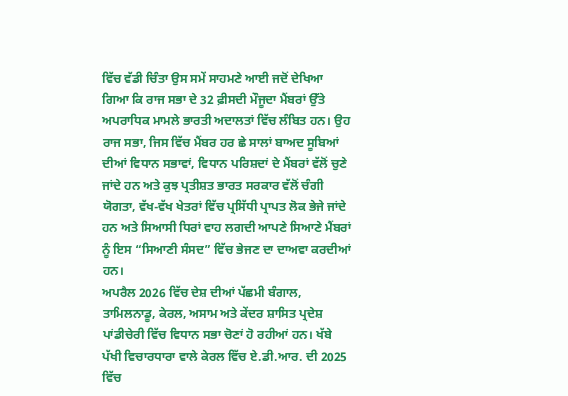ਵਿੱਚ ਵੱਡੀ ਚਿੰਤਾ ਉਸ ਸਮੇਂ ਸਾਹਮਣੇ ਆਈ ਜਦੋਂ ਦੇਖਿਆ ਗਿਆ ਕਿ ਰਾਜ ਸਭਾ ਦੇ 32 ਫ਼ੀਸਦੀ ਮੌਜੂਦਾ ਮੈਂਬਰਾਂ ਉੱਤੇ ਅਪਰਾਧਿਕ ਮਾਮਲੇ ਭਾਰਤੀ ਅਦਾਲਤਾਂ ਵਿੱਚ ਲੰਬਿਤ ਹਨ। ਉਹ ਰਾਜ ਸਭਾ, ਜਿਸ ਵਿੱਚ ਮੈਂਬਰ ਹਰ ਛੇ ਸਾਲਾਂ ਬਾਅਦ ਸੂਬਿਆਂ ਦੀਆਂ ਵਿਧਾਨ ਸਭਾਵਾਂ, ਵਿਧਾਨ ਪਰਿਸ਼ਦਾਂ ਦੇ ਮੈਂਬਰਾਂ ਵੱਲੋਂ ਚੁਣੇ ਜਾਂਦੇ ਹਨ ਅਤੇ ਕੁਝ ਪ੍ਰਤੀਸ਼ਤ ਭਾਰਤ ਸਰਕਾਰ ਵੱਲੋਂ ਚੰਗੀ ਯੋਗਤਾ, ਵੱਖ-ਵੱਖ ਖੇਤਰਾਂ ਵਿੱਚ ਪ੍ਰਸਿੱਧੀ ਪ੍ਰਾਪਤ ਲੋਕ ਭੇਜੇ ਜਾਂਦੇ ਹਨ ਅਤੇ ਸਿਆਸੀ ਧਿਰਾਂ ਵਾਹ ਲਗਦੀ ਆਪਣੇ ਸਿਆਣੇ ਮੈਂਬਰਾਂ ਨੂੰ ਇਸ “ਸਿਆਣੀ ਸੰਸਦ” ਵਿੱਚ ਭੇਜਣ ਦਾ ਦਾਅਵਾ ਕਰਦੀਆਂ ਹਨ।
ਅਪਰੈਲ 2026 ਵਿੱਚ ਦੇਸ਼ ਦੀਆਂ ਪੱਛਮੀ ਬੰਗਾਲ, ਤਾਮਿਲਨਾਡੂ, ਕੇਰਲ, ਅਸਾਮ ਅਤੇ ਕੇਂਦਰ ਸ਼ਾਸਿਤ ਪ੍ਰਦੇਸ਼ ਪਾਂਡੀਚੇਰੀ ਵਿੱਚ ਵਿਧਾਨ ਸਭਾ ਚੋਣਾਂ ਹੋ ਰਹੀਆਂ ਹਨ। ਖੱਬੇ ਪੱਖੀ ਵਿਚਾਰਧਾਰਾ ਵਾਲੇ ਕੇਰਲ ਵਿੱਚ ਏ.ਡੀ.ਆਰ. ਦੀ 2025 ਵਿੱਚ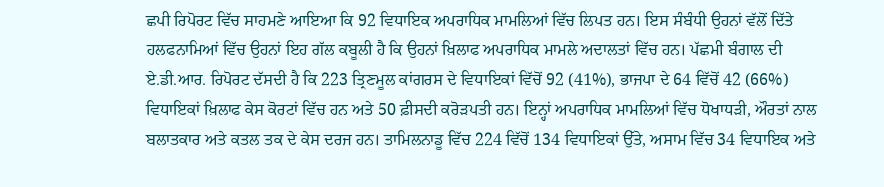ਛਪੀ ਰਿਪੋਰਟ ਵਿੱਚ ਸਾਹਮਣੇ ਆਇਆ ਕਿ 92 ਵਿਧਾਇਕ ਅਪਰਾਧਿਕ ਮਾਮਲਿਆਂ ਵਿੱਚ ਲਿਪਤ ਹਨ। ਇਸ ਸੰਬੰਧੀ ਉਹਨਾਂ ਵੱਲੋਂ ਦਿੱਤੇ ਹਲਫਨਾਮਿਆਂ ਵਿੱਚ ਉਹਨਾਂ ਇਹ ਗੱਲ ਕਬੂਲੀ ਹੈ ਕਿ ਉਹਨਾਂ ਖ਼ਿਲਾਫ ਅਪਰਾਧਿਕ ਮਾਮਲੇ ਅਦਾਲਤਾਂ ਵਿੱਚ ਹਨ। ਪੱਛਮੀ ਬੰਗਾਲ ਦੀ ਏ.ਡੀ.ਆਰ. ਰਿਪੋਰਟ ਦੱਸਦੀ ਹੈ ਕਿ 223 ਤ੍ਰਿਣਮੂਲ ਕਾਂਗਰਸ ਦੇ ਵਿਧਾਇਕਾਂ ਵਿੱਚੋਂ 92 (41%), ਭਾਜਪਾ ਦੇ 64 ਵਿੱਚੋਂ 42 (66%) ਵਿਧਾਇਕਾਂ ਖ਼ਿਲਾਫ ਕੇਸ ਕੋਰਟਾਂ ਵਿੱਚ ਹਨ ਅਤੇ 50 ਫ਼ੀਸਦੀ ਕਰੋੜਪਤੀ ਹਨ। ਇਨ੍ਹਾਂ ਅਪਰਾਧਿਕ ਮਾਮਲਿਆਂ ਵਿੱਚ ਧੋਖਾਧੜੀ, ਔਰਤਾਂ ਨਾਲ ਬਲਾਤਕਾਰ ਅਤੇ ਕਤਲ ਤਕ ਦੇ ਕੇਸ ਦਰਜ ਹਨ। ਤਾਮਿਲਨਾਡੂ ਵਿੱਚ 224 ਵਿੱਚੋਂ 134 ਵਿਧਾਇਕਾਂ ਉੱਤੇ, ਅਸਾਮ ਵਿੱਚ 34 ਵਿਧਾਇਕ ਅਤੇ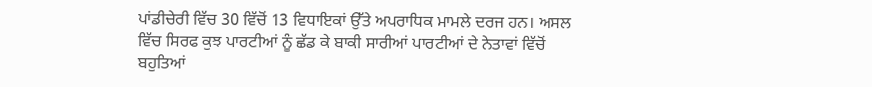ਪਾਂਡੀਚੇਰੀ ਵਿੱਚ 30 ਵਿੱਚੋਂ 13 ਵਿਧਾਇਕਾਂ ਉੱਤੇ ਅਪਰਾਧਿਕ ਮਾਮਲੇ ਦਰਜ ਹਨ। ਅਸਲ ਵਿੱਚ ਸਿਰਫ ਕੁਝ ਪਾਰਟੀਆਂ ਨੂੰ ਛੱਡ ਕੇ ਬਾਕੀ ਸਾਰੀਆਂ ਪਾਰਟੀਆਂ ਦੇ ਨੇਤਾਵਾਂ ਵਿੱਚੋਂ ਬਹੁਤਿਆਂ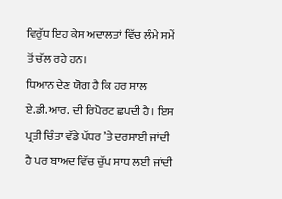ਵਿਰੁੱਧ ਇਹ ਕੇਸ ਅਦਾਲਤਾਂ ਵਿੱਚ ਲੰਮੇ ਸਮੇਂ ਤੋਂ ਚੱਲ ਰਹੇ ਹਨ।
ਧਿਆਨ ਦੇਣ ਯੋਗ ਹੈ ਕਿ ਹਰ ਸਾਲ ਏ.ਡੀ.ਆਰ. ਦੀ ਰਿਪੋਰਟ ਛਪਦੀ ਹੈ। ਇਸ ਪ੍ਰਤੀ ਚਿੰਤਾ ਵੱਡੇ ਪੱਧਰ ’ਤੇ ਦਰਸਾਈ ਜਾਂਦੀ ਹੈ ਪਰ ਬਾਅਦ ਵਿੱਚ ਚੁੱਪ ਸਾਧ ਲਈ ਜਾਂਦੀ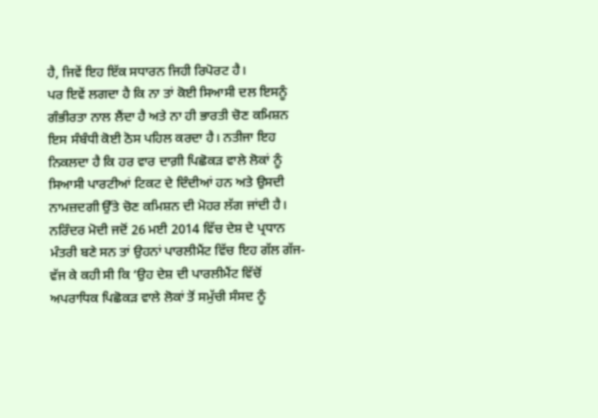ਹੈ, ਜਿਵੇਂ ਇਹ ਇੱਕ ਸਧਾਰਨ ਜਿਹੀ ਰਿਪੋਰਟ ਹੈ।
ਪਰ ਇਵੇਂ ਲਗਦਾ ਹੈ ਕਿ ਨਾ ਤਾਂ ਕੋਈ ਸਿਆਸੀ ਦਲ ਇਸਨੂੰ ਗੰਭੀਰਤਾ ਨਾਲ ਲੈਂਦਾ ਹੈ ਅਤੇ ਨਾ ਹੀ ਭਾਰਤੀ ਚੋਣ ਕਮਿਸ਼ਨ ਇਸ ਸੰਬੰਧੀ ਕੋਈ ਠੋਸ ਪਹਿਲ ਕਰਦਾ ਹੈ। ਨਤੀਜਾ ਇਹ ਨਿਕਲਦਾ ਹੈ ਕਿ ਹਰ ਵਾਰ ਦਾਗ਼ੀ ਪਿਛੋਕੜ ਵਾਲੇ ਲੋਕਾਂ ਨੂੰ ਸਿਆਸੀ ਪਾਰਟੀਆਂ ਟਿਕਟ ਦੇ ਦਿੰਦੀਆਂ ਹਨ ਅਤੇ ਉਸਦੀ ਨਾਮਜ਼ਦਗੀ ਉੱਤੇ ਚੋਣ ਕਮਿਸ਼ਨ ਦੀ ਮੋਹਰ ਲੱਗ ਜਾਂਦੀ ਹੈ।
ਨਰਿੰਦਰ ਮੋਦੀ ਜਦੋਂ 26 ਮਈ 2014 ਵਿੱਚ ਦੇਸ਼ ਦੇ ਪ੍ਰਧਾਨ ਮੰਤਰੀ ਬਣੇ ਸਨ ਤਾਂ ਉਹਨਾਂ ਪਾਰਲੀਮੈਂਟ ਵਿੱਚ ਇਹ ਗੱਲ ਗੱਜ-ਵੱਜ ਕੇ ਕਹੀ ਸੀ ਕਿ ‘ਉਹ ਦੇਸ਼ ਦੀ ਪਾਰਲੀਮੈਂਟ ਵਿੱਚੋਂ ਅਪਰਾਧਿਕ ਪਿਛੋਕੜ ਵਾਲੇ ਲੋਕਾਂ ਤੋਂ ਸਮੁੱਚੀ ਸੰਸਦ ਨੂੰ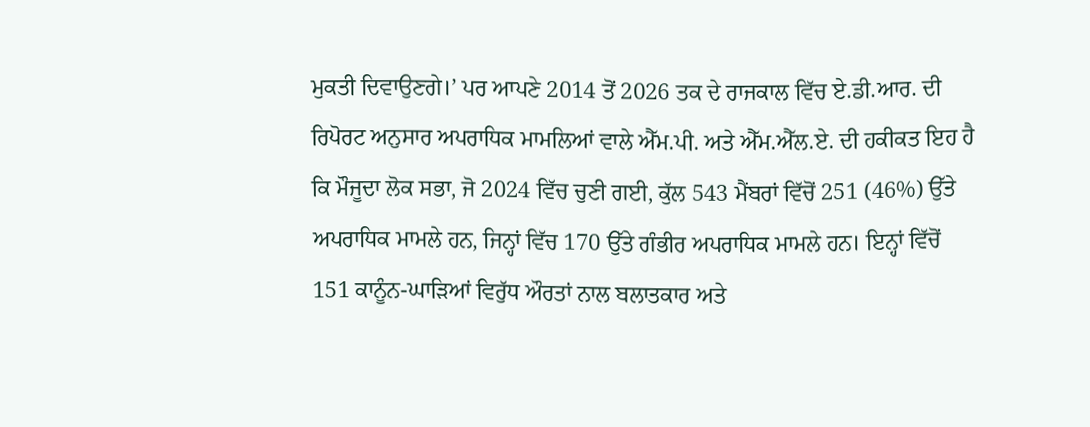ਮੁਕਤੀ ਦਿਵਾਉਣਗੇ।’ ਪਰ ਆਪਣੇ 2014 ਤੋਂ 2026 ਤਕ ਦੇ ਰਾਜਕਾਲ ਵਿੱਚ ਏ.ਡੀ.ਆਰ. ਦੀ ਰਿਪੋਰਟ ਅਨੁਸਾਰ ਅਪਰਾਧਿਕ ਮਾਮਲਿਆਂ ਵਾਲੇ ਐੱਮ.ਪੀ. ਅਤੇ ਐੱਮ.ਐੱਲ.ਏ. ਦੀ ਹਕੀਕਤ ਇਹ ਹੈ ਕਿ ਮੌਜੂਦਾ ਲੋਕ ਸਭਾ, ਜੋ 2024 ਵਿੱਚ ਚੁਣੀ ਗਈ, ਕੁੱਲ 543 ਮੈਂਬਰਾਂ ਵਿੱਚੋਂ 251 (46%) ਉੱਤੇ ਅਪਰਾਧਿਕ ਮਾਮਲੇ ਹਨ, ਜਿਨ੍ਹਾਂ ਵਿੱਚ 170 ਉੱਤੇ ਗੰਭੀਰ ਅਪਰਾਧਿਕ ਮਾਮਲੇ ਹਨ। ਇਨ੍ਹਾਂ ਵਿੱਚੋਂ 151 ਕਾਨੂੰਨ-ਘਾੜਿਆਂ ਵਿਰੁੱਧ ਔਰਤਾਂ ਨਾਲ ਬਲਾਤਕਾਰ ਅਤੇ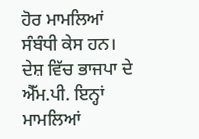ਹੋਰ ਮਾਮਲਿਆਂ ਸੰਬੰਧੀ ਕੇਸ ਹਨ। ਦੇਸ਼ ਵਿੱਚ ਭਾਜਪਾ ਦੇ ਐੱਮ.ਪੀ. ਇਨ੍ਹਾਂ ਮਾਮਲਿਆਂ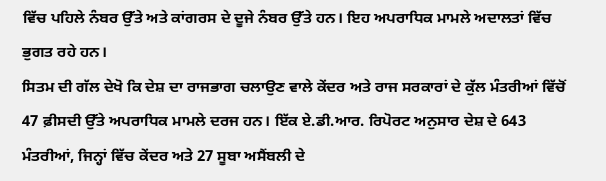ਵਿੱਚ ਪਹਿਲੇ ਨੰਬਰ ਉੱਤੇ ਅਤੇ ਕਾਂਗਰਸ ਦੇ ਦੂਜੇ ਨੰਬਰ ਉੱਤੇ ਹਨ। ਇਹ ਅਪਰਾਧਿਕ ਮਾਮਲੇ ਅਦਾਲਤਾਂ ਵਿੱਚ ਭੁਗਤ ਰਹੇ ਹਨ।
ਸਿਤਮ ਦੀ ਗੱਲ ਦੇਖੋ ਕਿ ਦੇਸ਼ ਦਾ ਰਾਜਭਾਗ ਚਲਾਉਣ ਵਾਲੇ ਕੇਂਦਰ ਅਤੇ ਰਾਜ ਸਰਕਾਰਾਂ ਦੇ ਕੁੱਲ ਮੰਤਰੀਆਂ ਵਿੱਚੋਂ 47 ਫ਼ੀਸਦੀ ਉੱਤੇ ਅਪਰਾਧਿਕ ਮਾਮਲੇ ਦਰਜ ਹਨ। ਇੱਕ ਏ.ਡੀ.ਆਰ. ਰਿਪੋਰਟ ਅਨੁਸਾਰ ਦੇਸ਼ ਦੇ 643 ਮੰਤਰੀਆਂ, ਜਿਨ੍ਹਾਂ ਵਿੱਚ ਕੇਂਦਰ ਅਤੇ 27 ਸੂਬਾ ਅਸੈਂਬਲੀ ਦੇ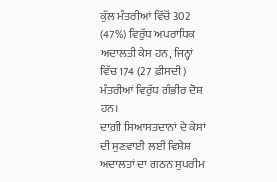ਕੁੱਲ ਮੰਤਰੀਆਂ ਵਿੱਚੋਂ 302 (47%) ਵਿਰੁੱਧ ਅਪਰਾਧਿਕ ਅਦਾਲਤੀ ਕੇਸ ਹਨ, ਜਿਨ੍ਹਾਂ ਵਿੱਚ 174 (27 ਫ਼ੀਸਦੀ) ਮੰਤਰੀਆਂ ਵਿਰੁੱਧ ਗੰਭੀਰ ਦੋਸ਼ ਹਨ।
ਦਾਗ਼ੀ ਸਿਆਸਤਦਾਨਾਂ ਦੇ ਕੇਸਾਂ ਦੀ ਸੁਣਵਾਈ ਲਈ ਵਿਸ਼ੇਸ਼ ਅਦਾਲਤਾਂ ਦਾ ਗਠਨ ਸੁਪਰੀਮ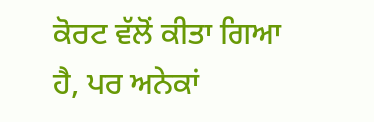ਕੋਰਟ ਵੱਲੋਂ ਕੀਤਾ ਗਿਆ ਹੈ, ਪਰ ਅਨੇਕਾਂ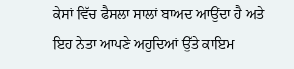ਕੇਸਾਂ ਵਿੱਚ ਫੈਸਲਾ ਸਾਲਾਂ ਬਾਅਦ ਆਉਂਦਾ ਹੈ ਅਤੇ ਇਹ ਨੇਤਾ ਆਪਣੇ ਅਹੁਦਿਆਂ ਉੱਤੇ ਕਾਇਮ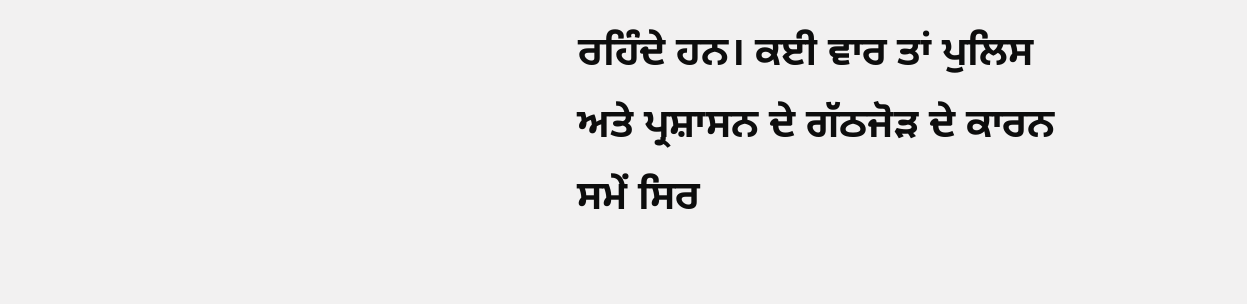ਰਹਿੰਦੇ ਹਨ। ਕਈ ਵਾਰ ਤਾਂ ਪੁਲਿਸ ਅਤੇ ਪ੍ਰਸ਼ਾਸਨ ਦੇ ਗੱਠਜੋੜ ਦੇ ਕਾਰਨ ਸਮੇਂ ਸਿਰ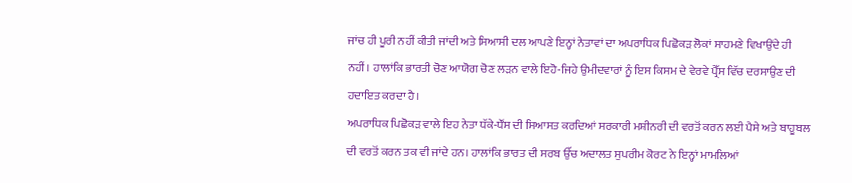ਜਾਂਚ ਹੀ ਪੂਰੀ ਨਹੀਂ ਕੀਤੀ ਜਾਂਦੀ ਅਤੇ ਸਿਆਸੀ ਦਲ ਆਪਣੇ ਇਨ੍ਹਾਂ ਨੇਤਾਵਾਂ ਦਾ ਅਪਰਾਧਿਕ ਪਿਛੋਕੜ ਲੋਕਾਂ ਸਾਹਮਣੇ ਵਿਖਾਉਂਦੇ ਹੀ ਨਹੀਂ। ਹਾਲਾਂਕਿ ਭਾਰਤੀ ਚੋਣ ਆਯੋਗ ਚੋਣ ਲੜਨ ਵਾਲੇ ਇਹੋ-ਜਿਹੇ ਉਮੀਦਵਾਰਾਂ ਨੂੰ ਇਸ ਕਿਸਮ ਦੇ ਵੇਰਵੇ ਪ੍ਰੈੱਸ ਵਿੱਚ ਦਰਸਾਉਣ ਦੀ ਹਦਾਇਤ ਕਰਦਾ ਹੈ।
ਅਪਰਾਧਿਕ ਪਿਛੋਕੜ ਵਾਲੇ ਇਹ ਨੇਤਾ ਧੱਕੇ-ਧੌਂਸ ਦੀ ਸਿਆਸਤ ਕਰਦਿਆਂ ਸਰਕਾਰੀ ਮਸ਼ੀਨਰੀ ਦੀ ਵਰਤੋਂ ਕਰਨ ਲਈ ਪੈਸੇ ਅਤੇ ਬਾਹੂਬਲ ਦੀ ਵਰਤੋਂ ਕਰਨ ਤਕ ਵੀ ਜਾਂਦੇ ਹਨ। ਹਾਲਾਂਕਿ ਭਾਰਤ ਦੀ ਸਰਬ ਉੱਚ ਅਦਾਲਤ ਸੁਪਰੀਮ ਕੋਰਟ ਨੇ ਇਨ੍ਹਾਂ ਮਾਮਲਿਆਂ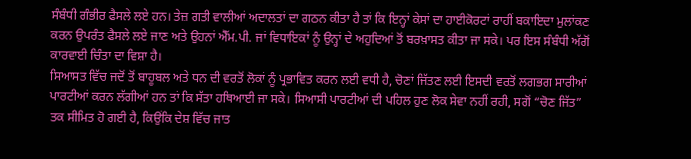ਸੰਬੰਧੀ ਗੰਭੀਰ ਫੈਸਲੇ ਲਏ ਹਨ। ਤੇਜ਼ ਗਤੀ ਵਾਲੀਆਂ ਅਦਾਲਤਾਂ ਦਾ ਗਠਨ ਕੀਤਾ ਹੈ ਤਾਂ ਕਿ ਇਨ੍ਹਾਂ ਕੇਸਾਂ ਦਾ ਹਾਈਕੋਰਟਾਂ ਰਾਹੀਂ ਬਕਾਇਦਾ ਮੁਲਾਂਕਣ ਕਰਨ ਉਪਰੰਤ ਫੈਸਲੇ ਲਏ ਜਾਣ ਅਤੇ ਉਹਨਾਂ ਐੱਮ.ਪੀ. ਜਾਂ ਵਿਧਾਇਕਾਂ ਨੂੰ ਉਨ੍ਹਾਂ ਦੇ ਅਹੁਦਿਆਂ ਤੋਂ ਬਰਖ਼ਾਸਤ ਕੀਤਾ ਜਾ ਸਕੇ। ਪਰ ਇਸ ਸੰਬੰਧੀ ਅੱਗੋਂ ਕਾਰਵਾਈ ਚਿੰਤਾ ਦਾ ਵਿਸ਼ਾ ਹੈ।
ਸਿਆਸਤ ਵਿੱਚ ਜਦੋਂ ਤੋਂ ਬਾਹੂਬਲ ਅਤੇ ਧਨ ਦੀ ਵਰਤੋਂ ਲੋਕਾਂ ਨੂੰ ਪ੍ਰਭਾਵਿਤ ਕਰਨ ਲਈ ਵਧੀ ਹੈ, ਚੋਣਾਂ ਜਿੱਤਣ ਲਈ ਇਸਦੀ ਵਰਤੋਂ ਲਗਭਗ ਸਾਰੀਆਂ ਪਾਰਟੀਆਂ ਕਰਨ ਲੱਗੀਆਂ ਹਨ ਤਾਂ ਕਿ ਸੱਤਾ ਹਥਿਆਈ ਜਾ ਸਕੇ। ਸਿਆਸੀ ਪਾਰਟੀਆਂ ਦੀ ਪਹਿਲ ਹੁਣ ਲੋਕ ਸੇਵਾ ਨਹੀਂ ਰਹੀ, ਸਗੋਂ “ਚੋਣ ਜਿੱਤ” ਤਕ ਸੀਮਿਤ ਹੋ ਗਈ ਹੈ, ਕਿਉਂਕਿ ਦੇਸ਼ ਵਿੱਚ ਜਾਤ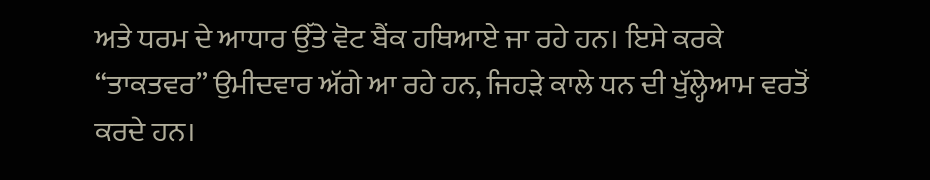ਅਤੇ ਧਰਮ ਦੇ ਆਧਾਰ ਉੱਤੇ ਵੋਟ ਬੈਂਕ ਹਥਿਆਏ ਜਾ ਰਹੇ ਹਨ। ਇਸੇ ਕਰਕੇ “ਤਾਕਤਵਰ” ਉਮੀਦਵਾਰ ਅੱਗੇ ਆ ਰਹੇ ਹਨ, ਜਿਹੜੇ ਕਾਲੇ ਧਨ ਦੀ ਖੁੱਲ੍ਹੇਆਮ ਵਰਤੋਂ ਕਰਦੇ ਹਨ।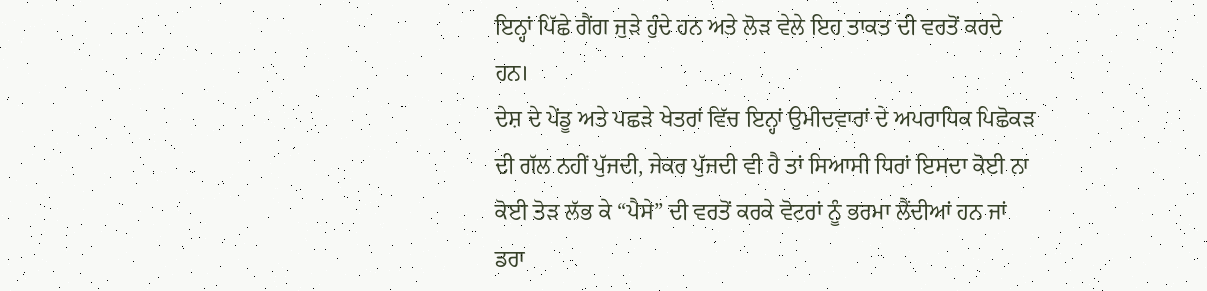ਇਨ੍ਹਾਂ ਪਿੱਛੇ ਗੈਂਗ ਜੁੜੇ ਹੁੰਦੇ ਹਨ ਅਤੇ ਲੋੜ ਵੇਲੇ ਇਹ ਤਾਕਤ ਦੀ ਵਰਤੋਂ ਕਰਦੇ ਹਨ।
ਦੇਸ਼ ਦੇ ਪੇਂਡੂ ਅਤੇ ਪਛੜੇ ਖੇਤਰਾਂ ਵਿੱਚ ਇਨ੍ਹਾਂ ਉਮੀਦਵਾਰਾਂ ਦੇ ਅਪਰਾਧਿਕ ਪਿਛੋਕੜ ਦੀ ਗੱਲ ਨਹੀਂ ਪੁੱਜਦੀ, ਜੇਕਰ ਪੁੱਜਦੀ ਵੀ ਹੈ ਤਾਂ ਸਿਆਸੀ ਧਿਰਾਂ ਇਸਦਾ ਕੋਈ ਨਾ ਕੋਈ ਤੋੜ ਲੱਭ ਕੇ “ਪੈਸੇ” ਦੀ ਵਰਤੋਂ ਕਰਕੇ ਵੋਟਰਾਂ ਨੂੰ ਭਰਮਾ ਲੈਂਦੀਆਂ ਹਨ ਜਾਂ ਡਰਾ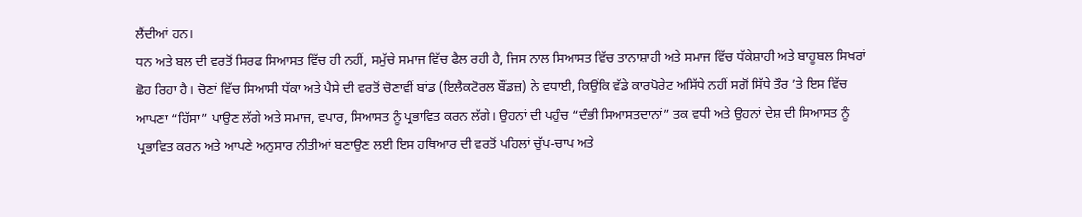ਲੈਂਦੀਆਂ ਹਨ।
ਧਨ ਅਤੇ ਬਲ ਦੀ ਵਰਤੋਂ ਸਿਰਫ ਸਿਆਸਤ ਵਿੱਚ ਹੀ ਨਹੀਂ, ਸਮੁੱਚੇ ਸਮਾਜ ਵਿੱਚ ਫੈਲ ਰਹੀ ਹੈ, ਜਿਸ ਨਾਲ ਸਿਆਸਤ ਵਿੱਚ ਤਾਨਾਸ਼ਾਹੀ ਅਤੇ ਸਮਾਜ ਵਿੱਚ ਧੱਕੇਸ਼ਾਹੀ ਅਤੇ ਬਾਹੂਬਲ ਸਿਖਰਾਂ ਛੋਹ ਰਿਹਾ ਹੈ। ਚੋਣਾਂ ਵਿੱਚ ਸਿਆਸੀ ਧੱਕਾ ਅਤੇ ਪੈਸੇ ਦੀ ਵਰਤੋਂ ਚੋਣਾਵੀਂ ਬਾਂਡ (ਇਲੈਕਟੋਰਲ ਬੌਂਡਜ਼) ਨੇ ਵਧਾਈ, ਕਿਉਂਕਿ ਵੱਡੇ ਕਾਰਪੋਰੇਟ ਅਸਿੱਧੇ ਨਹੀਂ ਸਗੋਂ ਸਿੱਧੇ ਤੌਰ ’ਤੇ ਇਸ ਵਿੱਚ ਆਪਣਾ “ਹਿੱਸਾ” ਪਾਉਣ ਲੱਗੇ ਅਤੇ ਸਮਾਜ, ਵਪਾਰ, ਸਿਆਸਤ ਨੂੰ ਪ੍ਰਭਾਵਿਤ ਕਰਨ ਲੱਗੇ। ਉਹਨਾਂ ਦੀ ਪਹੁੰਚ “ਦੰਭੀ ਸਿਆਸਤਦਾਨਾਂ” ਤਕ ਵਧੀ ਅਤੇ ਉਹਨਾਂ ਦੇਸ਼ ਦੀ ਸਿਆਸਤ ਨੂੰ ਪ੍ਰਭਾਵਿਤ ਕਰਨ ਅਤੇ ਆਪਣੇ ਅਨੁਸਾਰ ਨੀਤੀਆਂ ਬਣਾਉਣ ਲਈ ਇਸ ਹਥਿਆਰ ਦੀ ਵਰਤੋਂ ਪਹਿਲਾਂ ਚੁੱਪ-ਚਾਪ ਅਤੇ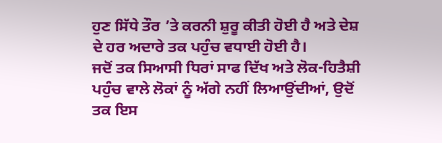ਹੁਣ ਸਿੱਧੇ ਤੌਰ ’ਤੇ ਕਰਨੀ ਸ਼ੁਰੂ ਕੀਤੀ ਹੋਈ ਹੈ ਅਤੇ ਦੇਸ਼ ਦੇ ਹਰ ਅਦਾਰੇ ਤਕ ਪਹੁੰਚ ਵਧਾਈ ਹੋਈ ਹੈ।
ਜਦੋਂ ਤਕ ਸਿਆਸੀ ਧਿਰਾਂ ਸਾਫ ਦਿੱਖ ਅਤੇ ਲੋਕ-ਹਿਤੈਸ਼ੀ ਪਹੁੰਚ ਵਾਲੇ ਲੋਕਾਂ ਨੂੰ ਅੱਗੇ ਨਹੀਂ ਲਿਆਉਂਦੀਆਂ, ਉਦੋਂ ਤਕ ਇਸ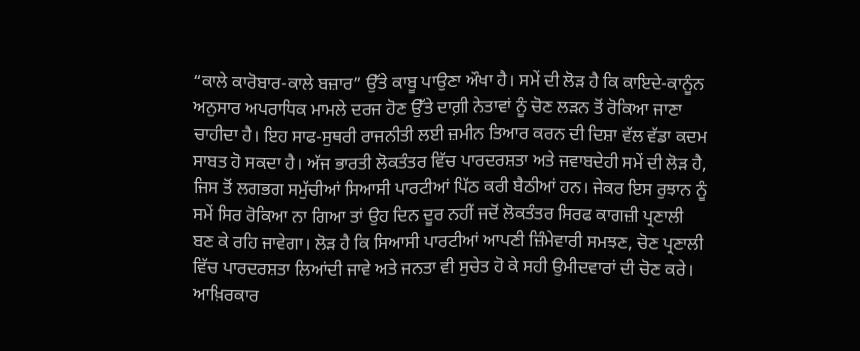“ਕਾਲੇ ਕਾਰੋਬਾਰ-ਕਾਲੇ ਬਜ਼ਾਰ” ਉੱਤੇ ਕਾਬੂ ਪਾਉਣਾ ਔਖਾ ਹੈ। ਸਮੇਂ ਦੀ ਲੋੜ ਹੈ ਕਿ ਕਾਇਦੇ-ਕਾਨੂੰਨ ਅਨੁਸਾਰ ਅਪਰਾਧਿਕ ਮਾਮਲੇ ਦਰਜ ਹੋਣ ਉੱਤੇ ਦਾਗ਼ੀ ਨੇਤਾਵਾਂ ਨੂੰ ਚੋਣ ਲੜਨ ਤੋਂ ਰੋਕਿਆ ਜਾਣਾ ਚਾਹੀਦਾ ਹੈ। ਇਹ ਸਾਫ-ਸੁਥਰੀ ਰਾਜਨੀਤੀ ਲਈ ਜ਼ਮੀਨ ਤਿਆਰ ਕਰਨ ਦੀ ਦਿਸ਼ਾ ਵੱਲ ਵੱਡਾ ਕਦਮ ਸਾਬਤ ਹੋ ਸਕਦਾ ਹੈ। ਅੱਜ ਭਾਰਤੀ ਲੋਕਤੰਤਰ ਵਿੱਚ ਪਾਰਦਰਸ਼ਤਾ ਅਤੇ ਜਵਾਬਦੇਹੀ ਸਮੇਂ ਦੀ ਲੋੜ ਹੈ, ਜਿਸ ਤੋਂ ਲਗਭਗ ਸਮੁੱਚੀਆਂ ਸਿਆਸੀ ਪਾਰਟੀਆਂ ਪਿੱਠ ਕਰੀ ਬੈਠੀਆਂ ਹਨ। ਜੇਕਰ ਇਸ ਰੁਝਾਨ ਨੂੰ ਸਮੇਂ ਸਿਰ ਰੋਕਿਆ ਨਾ ਗਿਆ ਤਾਂ ਉਹ ਦਿਨ ਦੂਰ ਨਹੀਂ ਜਦੋਂ ਲੋਕਤੰਤਰ ਸਿਰਫ ਕਾਗਜ਼ੀ ਪ੍ਰਣਾਲੀ ਬਣ ਕੇ ਰਹਿ ਜਾਵੇਗਾ। ਲੋੜ ਹੈ ਕਿ ਸਿਆਸੀ ਪਾਰਟੀਆਂ ਆਪਣੀ ਜ਼ਿੰਮੇਵਾਰੀ ਸਮਝਣ, ਚੋਣ ਪ੍ਰਣਾਲੀ ਵਿੱਚ ਪਾਰਦਰਸ਼ਤਾ ਲਿਆਂਦੀ ਜਾਵੇ ਅਤੇ ਜਨਤਾ ਵੀ ਸੁਚੇਤ ਹੋ ਕੇ ਸਹੀ ਉਮੀਦਵਾਰਾਂ ਦੀ ਚੋਣ ਕਰੇ। ਆਖ਼ਿਰਕਾਰ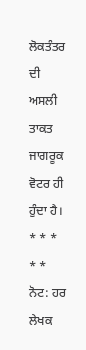ਲੋਕਤੰਤਰ ਦੀ ਅਸਲੀ ਤਾਕਤ ਜਾਗਰੂਕ ਵੋਟਰ ਹੀ ਹੁੰਦਾ ਹੈ।
* * * * *
ਨੋਟ: ਹਰ ਲੇਖਕ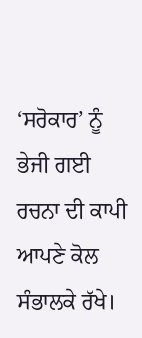‘ਸਰੋਕਾਰ’ ਨੂੰ ਭੇਜੀ ਗਈ ਰਚਨਾ ਦੀ ਕਾਪੀ ਆਪਣੇ ਕੋਲ ਸੰਭਾਲਕੇ ਰੱਖੇ।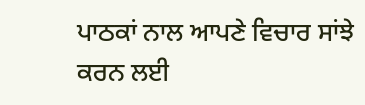ਪਾਠਕਾਂ ਨਾਲ ਆਪਣੇ ਵਿਚਾਰ ਸਾਂਝੇ ਕਰਨ ਲਈ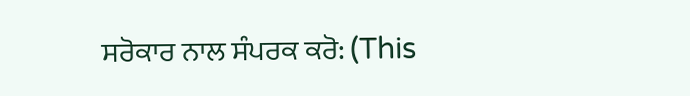ਸਰੋਕਾਰ ਨਾਲ ਸੰਪਰਕ ਕਰੋ: (This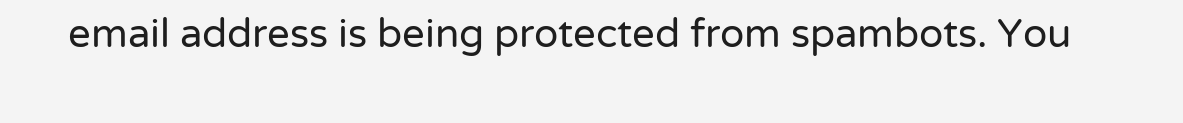email address is being protected from spambots. You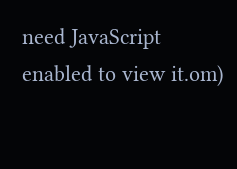need JavaScript enabled to view it.om)